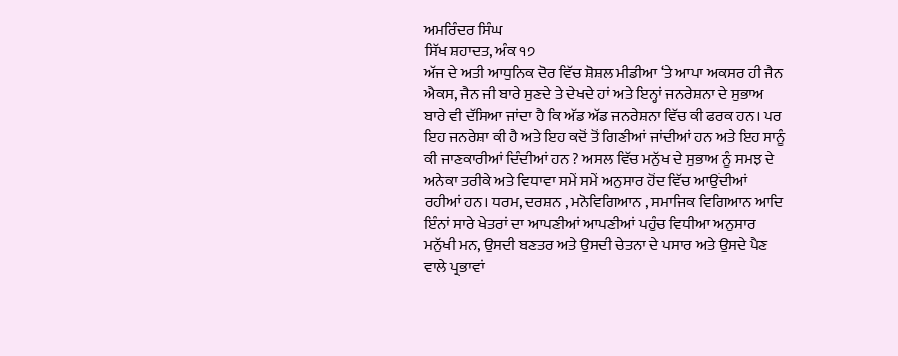ਅਮਰਿੰਦਰ ਸਿੰਘ
ਸਿੱਖ ਸ਼ਹਾਦਤ, ਅੰਕ ੧੭
ਅੱਜ ਦੇ ਅਤੀ ਆਧੁਨਿਕ ਦੋਰ ਵਿੱਚ ਸ਼ੋਸ਼ਲ ਮੀਡੀਆ ‘ਤੇ ਆਪਾ ਅਕਸਰ ਹੀ ਜੈਨ ਐਕਸ, ਜੈਨ ਜੀ ਬਾਰੇ ਸੁਣਦੇ ਤੇ ਦੇਖਦੇ ਹਾਂ ਅਤੇ ਇਨ੍ਹਾਂ ਜਨਰੇਸ਼ਨਾ ਦੇ ਸੁਭਾਅ ਬਾਰੇ ਵੀ ਦੱਸਿਆ ਜਾਂਦਾ ਹੈ ਕਿ ਅੱਡ ਅੱਡ ਜਨਰੇਸ਼ਨਾ ਵਿੱਚ ਕੀ ਫਰਕ ਹਨ। ਪਰ ਇਹ ਜਨਰੇਸ਼ਾ ਕੀ ਹੈ ਅਤੇ ਇਹ ਕਦੋਂ ਤੋਂ ਗਿਣੀਆਂ ਜਾਂਦੀਆਂ ਹਨ ਅਤੇ ਇਹ ਸਾਨੂੰ ਕੀ ਜਾਣਕਾਰੀਆਂ ਦਿੰਦੀਆਂ ਹਨ ? ਅਸਲ ਵਿੱਚ ਮਨੁੱਖ ਦੇ ਸੁਭਾਅ ਨੂੰ ਸਮਝ ਦੇ ਅਨੇਕਾ ਤਰੀਕੇ ਅਤੇ ਵਿਧਾਵਾ ਸਮੇਂ ਸਮੇਂ ਅਨੁਸਾਰ ਹੋਂਦ ਵਿੱਚ ਆਉਂਦੀਆਂ ਰਹੀਆਂ ਹਨ। ਧਰਮ, ਦਰਸ਼ਨ , ਮਨੋਵਿਗਿਆਨ , ਸਮਾਜਿਕ ਵਿਗਿਆਨ ਆਦਿ ਇੰਨਾਂ ਸਾਰੇ ਖੇਤਰਾਂ ਦਾ ਆਪਣੀਆਂ ਆਪਣੀਆਂ ਪਹੁੰਚ ਵਿਧੀਆ ਅਨੁਸਾਰ ਮਨੁੱਖੀ ਮਨ, ਉਸਦੀ ਬਣਤਰ ਅਤੇ ਉਸਦੀ ਚੇਤਨਾ ਦੇ ਪਸਾਰ ਅਤੇ ਉਸਦੇ ਪੈਣ ਵਾਲੇ ਪ੍ਰਭਾਵਾਂ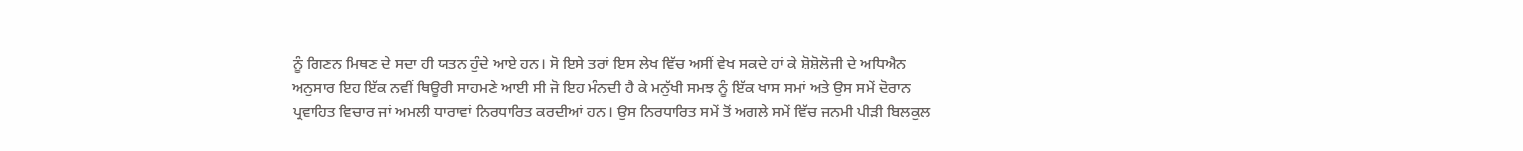ਨੂੰ ਗਿਣਨ ਮਿਥਣ ਦੇ ਸਦਾ ਹੀ ਯਤਨ ਹੁੰਦੇ ਆਏ ਹਨ। ਸੋ ਇਸੇ ਤਰਾਂ ਇਸ ਲੇਖ ਵਿੱਚ ਅਸੀਂ ਵੇਖ ਸਕਦੇ ਹਾਂ ਕੇ ਸ਼ੋਸ਼ੋਲੋਜੀ ਦੇ ਅਧਿਐਨ ਅਨੁਸਾਰ ਇਹ ਇੱਕ ਨਵੀਂ ਥਿਊਰੀ ਸਾਹਮਣੇ ਆਈ ਸੀ ਜੋ ਇਹ ਮੰਨਦੀ ਹੈ ਕੇ ਮਨੁੱਖੀ ਸਮਝ ਨੂੰ ਇੱਕ ਖਾਸ ਸਮਾਂ ਅਤੇ ਉਸ ਸਮੇਂ ਦੋਰਾਨ ਪ੍ਰਵਾਹਿਤ ਵਿਚਾਰ ਜਾਂ ਅਮਲੀ ਧਾਰਾਵਾਂ ਨਿਰਧਾਰਿਤ ਕਰਦੀਆਂ ਹਨ। ਉਸ ਨਿਰਧਾਰਿਤ ਸਮੇਂ ਤੋਂ ਅਗਲੇ ਸਮੇਂ ਵਿੱਚ ਜਨਮੀ ਪੀੜੀ ਬਿਲਕੁਲ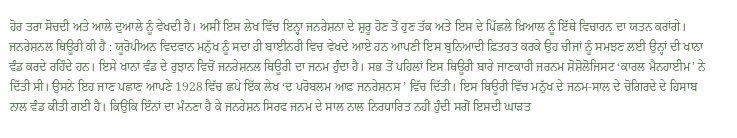ਹੋਰ ਤਰਾ ਸੋਚਦੀ ਅਤੇ ਆਲੇ ਦੁਆਲੇ ਨੂੰ ਵੇਖਦੀ ਹੈ। ਅਸੀਂ ਇਸ ਲੇਖ ਵਿੱਚ ਇਨ੍ਹਾ ਜਨਰੇਸ਼ਨਾ ਦੇ ਸ਼ੁਰੂ ਹੋਣ ਤੋਂ ਹੁਣ ਤੱਕ ਅਤੇ ਇਸ ਦੇ ਪਿੱਛਲੇ ਖ਼ਿਆਲ ਨੂੰ ਇੱਥੇ ਵਿਚਾਰਨ ਦਾ ਯਤਨ ਕਰਾਂਗੇ।
ਜਨਰੇਸ਼ਨਲ ਥਿਊਰੀ ਕੀ ਹੈ : ਯੂਰੋਪੀਅਨ ਵਿਦਵਾਨ ਮਨੁੱਖ ਨੂੰ ਸਦਾ ਹੀ ਬਾਈਨਰੀ ਵਿਚ ਵੇਖਦੇ ਆਏ ਹਨ ਆਪਣੀ ਇਸ ਬੁਨਿਆਦੀ ਫ਼ਿਤਰਤ ਕਰਕੇ ਉਹ ਚੀਜਾਂ ਨੂੰ ਸਮਝਣ ਲਈ ਉਨ੍ਹਾਂ ਦੀ ਖਾਨਾ ਵੰਡ ਕਰਦੇ ਰਹਿੰਦੇ ਹਨ। ਇਸੇ ਖਾਨਾ ਵੰਡ ਦੇ ਰੁਝਾਨ ਵਿਚੋਂ ਜਨਰੇਸ਼ਨਲ ਥਿਊਰੀ ਦਾ ਜਨਮ ਹੁੰਦਾ ਹੈ। ਸਭ ਤੋਂ ਪਹਿਲਾਂ ਇਸ ਥਿਊਰੀ ਬਾਰੇ ਜਾਣਕਾਰੀ ਜਰਨਮ ਸ਼ੋਸ਼ੋਲੋਜਿਸਟ ‘ਕਾਰਲ ਮੈਨਹਾਈਮ’ ਨੇ ਦਿੱਤੀ ਸੀ। ਉਸਨੇ ਇਹ ਜਾਣ ਪਛਾਣ ਆਪਣੇ 1928 ਵਿੱਚ ਛਪੇ ਇੱਕ ਲੇਖ ‘ਦ ਪਰੋਬਲਮ ਆਫ਼ ਜਨਰੇਸ਼ਨਸ ’ ਵਿੱਚ ਦਿੱਤੀ। ਇਸ ਥਿਊਰੀ ਵਿੱਚ ਮਨੁੱਖ ਦੇ ਜਨਮ-ਸਾਲ ਦੇ ਚੋਗਿਰਦੇ ਦੇ ਹਿਸਾਬ ਨਾਲ ਵੰਡ ਕੀਤੀ ਗਈ ਹੈ। ਕਿਉਂਕਿ ਇੰਨਾਂ ਦਾ ਮੰਨਣਾ ਹੈ ਕੇ ਜਨਰੇਸ਼ਨ ਸਿਰਫ ਜਨਮ ਦੇ ਸਾਲ ਨਾਲ ਨਿਰਧਾਰਿਤ ਨਹੀਂ ਹੁੰਦੀ ਸਗੋਂ ਇਸਦੀ ਘਾੜਤ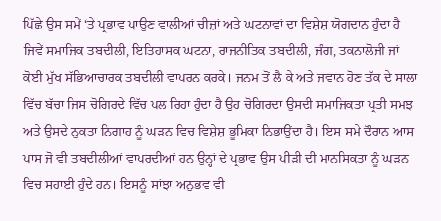ਪਿੱਛੇ ਉਸ ਸਮੇਂ ‘ਤੇ ਪ੍ਰਭਾਵ ਪਾਉਣ ਵਾਲੀਆਂ ਚੀਜ਼ਾਂ ਅਤੇ ਘਟਨਾਵਾਂ ਦਾ ਵਿਸ਼ੇਸ਼ ਯੋਗਦਾਨ ਹੁੰਦਾ ਹੈ ਜਿਵੇਂ ਸਮਾਜਿਕ ਤਬਦੀਲੀ, ਇਤਿਹਾਸਕ ਘਟਨਾ, ਰਾਜਨੀਤਿਕ ਤਬਦੀਲੀ, ਜੰਗ, ਤਕਨਾਲੋਜੀ ਜਾਂ ਕੋਈ ਮੁੱਖ ਸੱਭਿਆਚਾਰਕ ਤਬਦੀਲੀ ਵਾਪਰਨ ਕਰਕੇ। ਜਨਮ ਤੋਂ ਲੈ ਕੇ ਅਤੇ ਜਵਾਨ ਹੋਣ ਤੱਕ ਦੇ ਸਾਲਾ ਵਿੱਚ ਬੱਚਾ ਜਿਸ ਚੋਗਿਰਦੇ ਵਿੱਚ ਪਲ ਰਿਹਾ ਹੁੰਦਾ ਹੈ ਉਹ ਚੋਗਿਰਦਾ ਉਸਦੀ ਸਮਾਜਿਕਤਾ ਪ੍ਰਤੀ ਸਮਝ ਅਤੇ ਉਸਦੇ ਨੁਕਤਾ ਨਿਗਾਹ ਨੂੰ ਘੜਨ ਵਿਚ ਵਿਸ਼ੇਸ਼ ਭੂਮਿਕਾ ਨਿਭਾਉਂਦਾ ਹੈ। ਇਸ ਸਮੇ ਦੌਰਾਨ ਆਸ ਪਾਸ ਜੋ ਵੀ ਤਬਦੀਲੀਆਂ ਵਾਪਰਦੀਆਂ ਹਨ ਉਨ੍ਹਾਂ ਦੇ ਪ੍ਰਭਾਵ ਉਸ ਪੀੜੀ ਦੀ ਮਾਨਸਿਕਤਾ ਨੂੰ ਘੜਨ ਵਿਚ ਸਹਾਈ ਹੁੰਦੇ ਹਨ। ਇਸਨੂੰ ਸਾਂਝਾ ਅਨੁਭਵ ਵੀ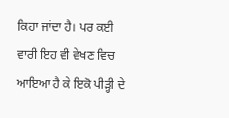ਕਿਹਾ ਜਾਂਦਾ ਹੈ। ਪਰ ਕਈ ਵਾਰੀ ਇਹ ਵੀ ਵੇਖਣ ਵਿਚ ਆਇਆ ਹੈ ਕੇ ਇਕੋ ਪੀੜ੍ਹੀ ਦੇ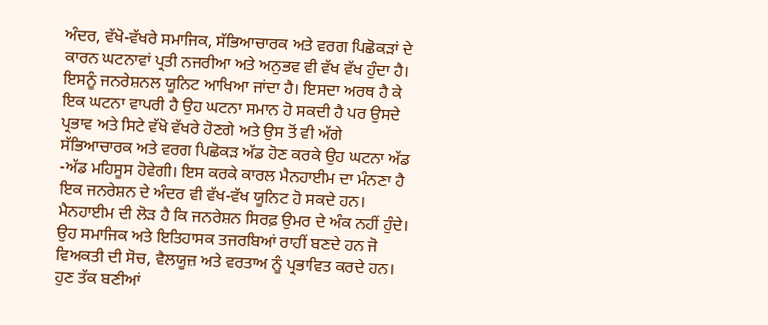ਅੰਦਰ, ਵੱਖੋ-ਵੱਖਰੇ ਸਮਾਜਿਕ, ਸੱਭਿਆਚਾਰਕ ਅਤੇ ਵਰਗ ਪਿਛੋਕੜਾਂ ਦੇ ਕਾਰਨ ਘਟਨਾਵਾਂ ਪ੍ਰਤੀ ਨਜਰੀਆ ਅਤੇ ਅਨੁਭਵ ਵੀ ਵੱਖ ਵੱਖ ਹੁੰਦਾ ਹੈ। ਇਸਨੂੰ ਜਨਰੇਸ਼ਨਲ ਯੂਨਿਟ ਆਖਿਆ ਜਾਂਦਾ ਹੈ। ਇਸਦਾ ਅਰਥ ਹੈ ਕੇ ਇਕ ਘਟਨਾ ਵਾਪਰੀ ਹੈ ਉਹ ਘਟਨਾ ਸਮਾਨ ਹੋ ਸਕਦੀ ਹੈ ਪਰ ਉਸਦੇ ਪ੍ਰਭਾਵ ਅਤੇ ਸਿਟੇ ਵੱਖੋ ਵੱਖਰੇ ਹੋਣਗੇ ਅਤੇ ਉਸ ਤੋਂ ਵੀ ਅੱਗੇ ਸੱਭਿਆਚਾਰਕ ਅਤੇ ਵਰਗ ਪਿਛੋਕੜ ਅੱਡ ਹੋਣ ਕਰਕੇ ਉਹ ਘਟਨਾ ਅੱਡ -ਅੱਡ ਮਹਿਸੂਸ ਹੋਵੇਗੀ। ਇਸ ਕਰਕੇ ਕਾਰਲ ਮੈਨਹਾਈਮ ਦਾ ਮੰਨਣਾ ਹੈ ਇਕ ਜਨਰੇਸ਼ਨ ਦੇ ਅੰਦਰ ਵੀ ਵੱਖ-ਵੱਖ ਯੂਨਿਟ ਹੋ ਸਕਦੇ ਹਨ। ਮੈਨਹਾਈਮ ਦੀ ਲੋੜ ਹੈ ਕਿ ਜਨਰੇਸ਼ਨ ਸਿਰਫ਼ ਉਮਰ ਦੇ ਅੰਕ ਨਹੀਂ ਹੁੰਦੇ। ਉਹ ਸਮਾਜਿਕ ਅਤੇ ਇਤਿਹਾਸਕ ਤਜਰਬਿਆਂ ਰਾਹੀਂ ਬਣਦੇ ਹਨ ਜੋ ਵਿਅਕਤੀ ਦੀ ਸੋਚ, ਵੈਲਯੂਜ਼ ਅਤੇ ਵਰਤਾਅ ਨੂੰ ਪ੍ਰਭਾਵਿਤ ਕਰਦੇ ਹਨ।
ਹੁਣ ਤੱਕ ਬਣੀਆਂ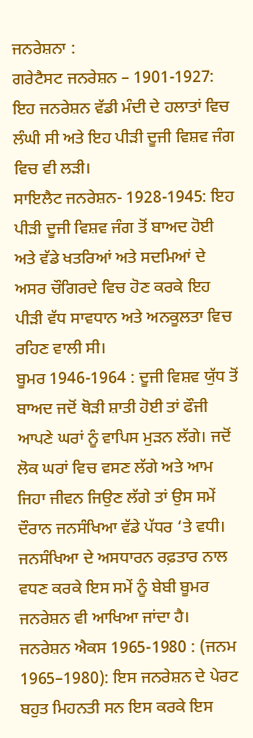ਜਨਰੇਸ਼ਨਾ :
ਗਰੇਟੈਸਟ ਜਨਰੇਸ਼ਨ – 1901-1927: ਇਹ ਜਨਰੇਸ਼ਨ ਵੱਡੀ ਮੰਦੀ ਦੇ ਹਲਾਤਾਂ ਵਿਚ ਲੰਘੀ ਸੀ ਅਤੇ ਇਹ ਪੀੜੀ ਦੂਜੀ ਵਿਸ਼ਵ ਜੰਗ ਵਿਚ ਵੀ ਲੜੀ।
ਸਾਇਲੈਟ ਜਨਰੇਸ਼ਨ- 1928-1945: ਇਹ ਪੀੜੀ ਦੂਜੀ ਵਿਸ਼ਵ ਜੰਗ ਤੋਂ ਬਾਅਦ ਹੋਈ ਅਤੇ ਵੱਡੇ ਖਤਰਿਆਂ ਅਤੇ ਸਦਮਿਆਂ ਦੇ ਅਸਰ ਚੌਗਿਰਦੇ ਵਿਚ ਹੋਣ ਕਰਕੇ ਇਹ ਪੀੜੀ ਵੱਧ ਸਾਵਧਾਨ ਅਤੇ ਅਨਕੂਲਤਾ ਵਿਚ ਰਹਿਣ ਵਾਲੀ ਸੀ।
ਬੂਮਰ 1946-1964 : ਦੂਜੀ ਵਿਸ਼ਵ ਯੁੱਧ ਤੋਂ ਬਾਅਦ ਜਦੋਂ ਥੋੜੀ ਸ਼ਾਤੀ ਹੋਈ ਤਾਂ ਫੌਜੀ ਆਪਣੇ ਘਰਾਂ ਨੂੰ ਵਾਪਿਸ ਮੁੜਨ ਲੱਗੇ। ਜਦੋਂ ਲੋਕ ਘਰਾਂ ਵਿਚ ਵਸਣ ਲੱਗੇ ਅਤੇ ਆਮ ਜਿਹਾ ਜੀਵਨ ਜਿਉਣ ਲੱਗੇ ਤਾਂ ਉਸ ਸਮੇਂ ਦੌਰਾਨ ਜਨਸੰਖਿਆ ਵੱਡੇ ਪੱਧਰ ‘ਤੇ ਵਧੀ। ਜਨਸੰਖਿਆ ਦੇ ਅਸਧਾਰਨ ਰਫ਼ਤਾਰ ਨਾਲ ਵਧਣ ਕਰਕੇ ਇਸ ਸਮੇਂ ਨੂੰ ਬੇਬੀ ਬੂਮਰ ਜਨਰੇਸ਼ਨ ਵੀ ਆਖਿਆ ਜਾਂਦਾ ਹੈ।
ਜਨਰੇਸ਼ਨ ਐਕਸ 1965-1980 : (ਜਨਮ 1965–1980): ਇਸ ਜਨਰੇਸ਼ਨ ਦੇ ਪੇਰਟ ਬਹੁਤ ਮਿਹਨਤੀ ਸਨ ਇਸ ਕਰਕੇ ਇਸ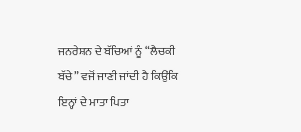ਜਨਰੇਸ਼ਨ ਦੇ ਬੱਚਿਆਂ ਨੂੰ “ਲੈਚਕੀ ਬੱਚੇ” ਵਜੋਂ ਜਾਣੀ ਜਾਂਦੀ ਹੈ ਕਿਉਂਕਿ ਇਨ੍ਹਾਂ ਦੇ ਮਾਤਾ ਪਿਤਾ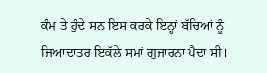ਕੰਮ ਤੇ ਹੁੰਦੇ ਸਨ ਇਸ ਕਰਕੇ ਇਨ੍ਹਾਂ ਬੱਚਿਆਂ ਨੂੰ ਜਿਆਦਾਤਰ ਇਕੱਲੇ ਸਮਾਂ ਗੁਜਾਰਨਾ ਪੈਦਾ ਸੀ।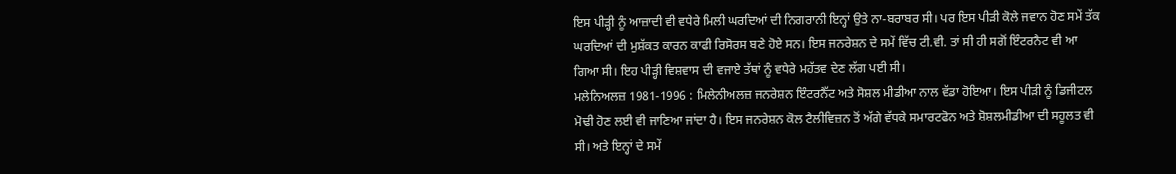ਇਸ ਪੀੜ੍ਹੀ ਨੂੰ ਆਜ਼ਾਦੀ ਵੀ ਵਧੇਰੇ ਮਿਲੀ ਘਰਦਿਆਂ ਦੀ ਨਿਗਰਾਨੀ ਇਨ੍ਹਾਂ ਉਤੇ ਨਾ-ਬਰਾਬਰ ਸੀ। ਪਰ ਇਸ ਪੀੜੀ ਕੋਲੇ ਜਵਾਨ ਹੋਣ ਸਮੇਂ ਤੱਕ ਘਰਦਿਆਂ ਦੀ ਮੁਸ਼ੱਕਤ ਕਾਰਨ ਕਾਫੀ ਰਿਸੋਰਸ ਬਣੇ ਹੋਏ ਸਨ। ਇਸ ਜਨਰੇਸ਼ਨ ਦੇ ਸਮੇਂ ਵਿੱਚ ਟੀ.ਵੀ. ਤਾਂ ਸੀ ਹੀ ਸਗੋਂ ਇੰਟਰਨੈਟ ਵੀ ਆ ਗਿਆ ਸੀ। ਇਹ ਪੀੜ੍ਹੀ ਵਿਸ਼ਵਾਸ ਦੀ ਵਜਾਏ ਤੱਥਾਂ ਨੂੰ ਵਧੇਰੇ ਮਹੱਤਵ ਦੇਣ ਲੱਗ ਪਈ ਸੀ।
ਮਲੇਨਿਅਲਜ਼ 1981-1996 : ਮਿਲੇਨੀਅਲਜ਼ ਜਨਰੇਸ਼ਨ ਇੰਟਰਨੈੱਟ ਅਤੇ ਸੋਸ਼ਲ ਮੀਡੀਆ ਨਾਲ ਵੱਡਾ ਹੋਇਆ। ਇਸ ਪੀੜੀ ਨੂੰ ਡਿਜੀਟਲ ਮੋਢੀ ਹੋਣ ਲਈ ਵੀ ਜਾਣਿਆ ਜਾਂਦਾ ਹੈ। ਇਸ ਜਨਰੇਸ਼ਨ ਕੋਲ ਟੈਲੀਵਿਜ਼ਨ ਤੋਂ ਅੱਗੇ ਵੱਧਕੇ ਸਮਾਰਟਫੋਨ ਅਤੇ ਸ਼ੋਸ਼ਲਮੀਡੀਆ ਦੀ ਸਹੂਲਤ ਵੀ ਸੀ। ਅਤੇ ਇਨ੍ਹਾਂ ਦੇ ਸਮੇਂ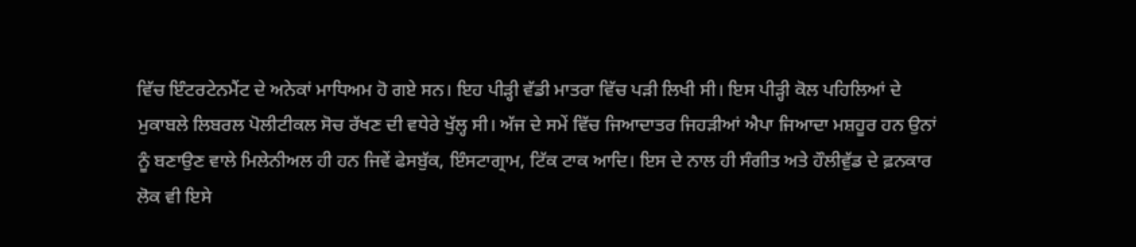ਵਿੱਚ ਇੰਟਰਟੇਨਮੈਂਟ ਦੇ ਅਨੇਕਾਂ ਮਾਧਿਅਮ ਹੋ ਗਏ ਸਨ। ਇਹ ਪੀੜ੍ਹੀ ਵੱਡੀ ਮਾਤਰਾ ਵਿੱਚ ਪੜੀ ਲਿਖੀ ਸੀ। ਇਸ ਪੀੜ੍ਹੀ ਕੋਲ ਪਹਿਲਿਆਂ ਦੇ ਮੁਕਾਬਲੇ ਲਿਬਰਲ ਪੋਲੀਟੀਕਲ ਸੋਚ ਰੱਖਣ ਦੀ ਵਧੇਰੇ ਖੁੱਲ੍ਹ ਸੀ। ਅੱਜ ਦੇ ਸਮੇਂ ਵਿੱਚ ਜਿਆਦਾਤਰ ਜਿਹੜੀਆਂ ਐਪਾ ਜਿਆਦਾ ਮਸ਼ਹੂਰ ਹਨ ਉਨਾਂ ਨੂੰ ਬਣਾਉਣ ਵਾਲੇ ਮਿਲੇਨੀਅਲ ਹੀ ਹਨ ਜਿਵੇਂ ਫੇਸਬੁੱਕ, ਇੰਸਟਾਗ੍ਰਾਮ, ਟਿੱਕ ਟਾਕ ਆਦਿ। ਇਸ ਦੇ ਨਾਲ ਹੀ ਸੰਗੀਤ ਅਤੇ ਹੌਲੀਵੁੱਡ ਦੇ ਫ਼ਨਕਾਰ ਲੋਕ ਵੀ ਇਸੇ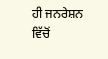ਹੀ ਜਨਰੇਸ਼ਨ ਵਿੱਚੋਂ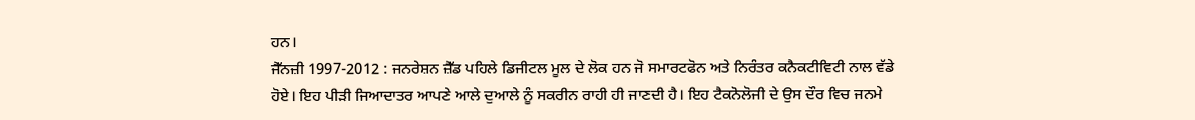ਹਨ।
ਜੈੱਨਜ਼ੀ 1997-2012 : ਜਨਰੇਸ਼ਨ ਜ਼ੈੱਡ ਪਹਿਲੇ ਡਿਜੀਟਲ ਮੂਲ ਦੇ ਲੋਕ ਹਨ ਜੋ ਸਮਾਰਟਫੋਨ ਅਤੇ ਨਿਰੰਤਰ ਕਨੈਕਟੀਵਿਟੀ ਨਾਲ ਵੱਡੇ ਹੋਏ। ਇਹ ਪੀੜੀ ਜਿਆਦਾਤਰ ਆਪਣੇ ਆਲੇ ਦੁਆਲੇ ਨੂੰ ਸਕਰੀਨ ਰਾਹੀ ਹੀ ਜਾਣਦੀ ਹੈ। ਇਹ ਟੈਕਨੋਲੋਜੀ ਦੇ ਉਸ ਦੌਰ ਵਿਚ ਜਨਮੇ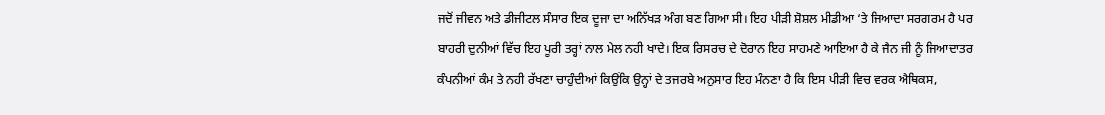ਜਦੋਂ ਜੀਵਨ ਅਤੇ ਡੀਜੀਟਲ ਸੰਸਾਰ ਇਕ ਦੂਜਾ ਦਾ ਅਨਿੱਖੜ ਅੰਗ ਬਣ ਗਿਆ ਸੀ। ਇਹ ਪੀੜੀ ਸ਼ੋਸ਼ਲ ਮੀਡੀਆ ‘ਤੇ ਜਿਆਦਾ ਸਰਗਰਮ ਹੈ ਪਰ ਬਾਹਰੀ ਦੁਨੀਆਂ ਵਿੱਚ ਇਹ ਪੂਰੀ ਤਰ੍ਹਾਂ ਨਾਲ ਮੇਲ ਨਹੀ ਖਾਦੇ। ਇਕ ਰਿਸਰਚ ਦੇ ਦੋਰਾਨ ਇਹ ਸਾਹਮਣੇ ਆਇਆ ਹੈ ਕੇ ਜੈਨ ਜੀ ਨੂੰ ਜਿਆਦਾਤਰ ਕੰਪਨੀਆਂ ਕੰਮ ਤੇ ਨਹੀ ਰੱਖਣਾ ਚਾਹੁੰਦੀਆਂ ਕਿਉਂਕਿ ਉਨ੍ਹਾਂ ਦੇ ਤਜਰਬੇ ਅਨੁਸਾਰ ਇਹ ਮੰਨਣਾ ਹੈ ਕਿ ਇਸ ਪੀੜੀ ਵਿਚ ਵਰਕ ਐਥਿਕਸ,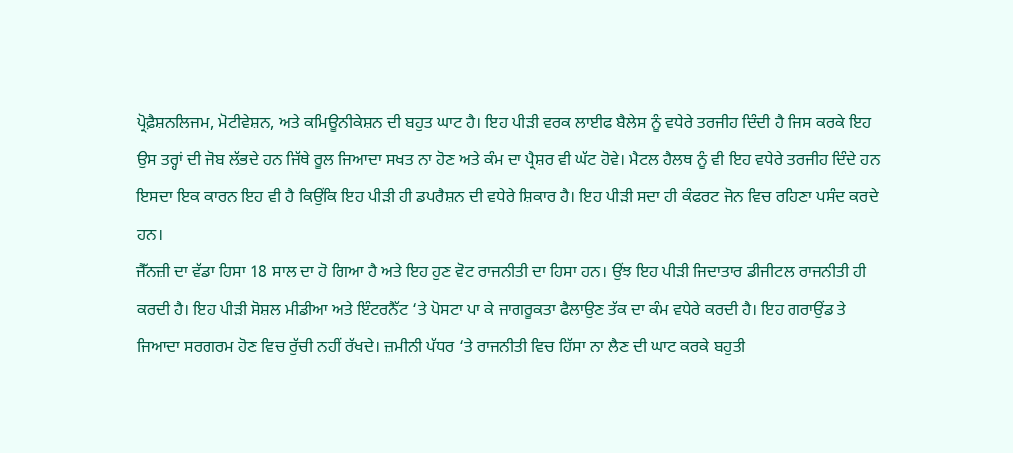ਪ੍ਰੋਫ਼ੈਸ਼ਨਲਿਜਮ, ਮੋਟੀਵੇਸ਼ਨ, ਅਤੇ ਕਮਿਊਨੀਕੇਸ਼ਨ ਦੀ ਬਹੁਤ ਘਾਟ ਹੈ। ਇਹ ਪੀੜੀ ਵਰਕ ਲਾਈਫ ਬੈਲੇਸ ਨੂੰ ਵਧੇਰੇ ਤਰਜੀਹ ਦਿੰਦੀ ਹੈ ਜਿਸ ਕਰਕੇ ਇਹ ਉਸ ਤਰ੍ਹਾਂ ਦੀ ਜੋਬ ਲੱਭਦੇ ਹਨ ਜਿੱਥੇ ਰੂਲ ਜਿਆਦਾ ਸਖਤ ਨਾ ਹੋਣ ਅਤੇ ਕੰਮ ਦਾ ਪ੍ਰੈਸ਼ਰ ਵੀ ਘੱਟ ਹੋਵੇ। ਮੈਟਲ ਹੈਲਥ ਨੂੰ ਵੀ ਇਹ ਵਧੇਰੇ ਤਰਜੀਹ ਦਿੰਦੇ ਹਨ ਇਸਦਾ ਇਕ ਕਾਰਨ ਇਹ ਵੀ ਹੈ ਕਿਉਂਕਿ ਇਹ ਪੀੜੀ ਹੀ ਡਪਰੈਸ਼ਨ ਦੀ ਵਧੇਰੇ ਸ਼ਿਕਾਰ ਹੈ। ਇਹ ਪੀੜੀ ਸਦਾ ਹੀ ਕੰਫਰਟ ਜੋਨ ਵਿਚ ਰਹਿਣਾ ਪਸੰਦ ਕਰਦੇ ਹਨ।
ਜੈੱਨਜ਼ੀ ਦਾ ਵੱਡਾ ਹਿਸਾ 18 ਸਾਲ ਦਾ ਹੋ ਗਿਆ ਹੈ ਅਤੇ ਇਹ ਹੁਣ ਵੋਟ ਰਾਜਨੀਤੀ ਦਾ ਹਿਸਾ ਹਨ। ਉਂਝ ਇਹ ਪੀੜੀ ਜਿਦਾਤਾਰ ਡੀਜੀਟਲ ਰਾਜਨੀਤੀ ਹੀ ਕਰਦੀ ਹੈ। ਇਹ ਪੀੜੀ ਸੋਸ਼ਲ ਮੀਡੀਆ ਅਤੇ ਇੰਟਰਨੈੱਟ ‘ਤੇ ਪੋਸਟਾ ਪਾ ਕੇ ਜਾਗਰੂਕਤਾ ਫੈਲਾਉਣ ਤੱਕ ਦਾ ਕੰਮ ਵਧੇਰੇ ਕਰਦੀ ਹੈ। ਇਹ ਗਰਾਉਂਡ ਤੇ ਜਿਆਦਾ ਸਰਗਰਮ ਹੋਣ ਵਿਚ ਰੁੱਚੀ ਨਹੀਂ ਰੱਖਦੇ। ਜ਼ਮੀਨੀ ਪੱਧਰ ‘ਤੇ ਰਾਜਨੀਤੀ ਵਿਚ ਹਿੱਸਾ ਨਾ ਲੈਣ ਦੀ ਘਾਟ ਕਰਕੇ ਬਹੁਤੀ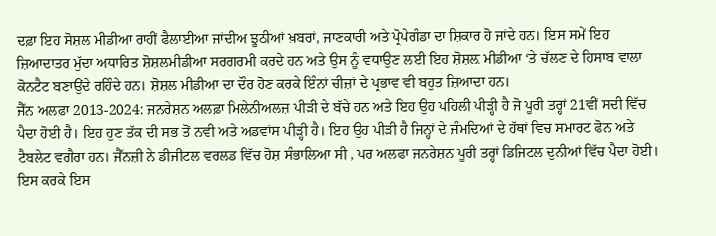ਦਫ਼ਾ ਇਹ ਸੋਸ਼ਲ ਮੀਡੀਆ ਰਾਹੀਂ ਫੈਲਾਈਆ ਜਾਂਦੀਅ ਝੂਠੀਆਂ ਖ਼ਬਰਾਂ, ਜਾਣਕਾਰੀ ਅਤੇ ਪ੍ਰੋਪੇਗੰਡਾ ਦਾ ਸ਼ਿਕਾਰ ਹੋ ਜਾਂਦੇ ਹਨ। ਇਸ ਸਮੇਂ ਇਹ ਜ਼ਿਆਦਾਤਰ ਮੁੱਦਾ ਅਧਾਰਿਤ ਸ਼ੋਸ਼ਲਮੀਡੀਆ ਸਰਗਰਮੀ ਕਰਦੇ ਹਨ ਅਤੇ ਉਸ ਨੂੰ ਵਧਾਉਣ ਲਈ ਇਹ ਸ਼ੋਸ਼ਲ਼ ਮੀਡੀਆ ‘ਤੇ ਚੱਲਣ ਦੇ ਹਿਸਾਬ ਵਾਲਾ ਕੋਨਟੈਟ ਬਣਾਉਂਦੇ ਰਹਿੰਦੇ ਹਨ। ਸ਼ੋਸ਼ਲ ਮੀਡੀਆ ਦਾ ਦੌਰ ਹੋਣ ਕਰਕੇ ਇੰਨਾਂ ਚੀਜ਼ਾਂ ਦੇ ਪ੍ਰਭਾਵ ਵੀ ਬਹੁਤ ਜ਼ਿਆਦਾ ਹਨ।
ਜੈੱਨ ਅਲਫਾ 2013-2024: ਜਨਰੇਸ਼ਨ ਅਲਫ਼ਾ ਮਿਲੇਨੀਅਲਜ਼ ਪੀੜੀ ਦੇ ਬੱਚੇ ਹਨ ਅਤੇ ਇਹ ਉਹ ਪਹਿਲੀ ਪੀੜ੍ਹੀ ਹੈ ਜੋ ਪੂਰੀ ਤਰ੍ਹਾਂ 21ਵੀਂ ਸਦੀ ਵਿੱਚ ਪੈਦਾ ਹੋਈ ਹੈ। ਇਹ ਹੁਣ ਤੱਕ ਦੀ ਸਭ ਤੋਂ ਨਵੀ ਅਤੇ ਅਡਵਾਂਸ ਪੀੜ੍ਹੀ ਹੈ। ਇਹ ਉਹ ਪੀੜੀ ਹੈ ਜਿਨ੍ਹਾਂ ਦੇ ਜੰਮਦਿਆਂ ਦੇ ਹੱਥਾਂ ਵਿਚ ਸਮਾਰਟ ਫੋਨ ਅਤੇ ਟੈਬਲੇਟ ਵਗੈਰਾ ਹਨ। ਜੈੱਨਜ਼ੀ ਨੇ ਡੀਜੀਟਲ ਵਰਲਡ ਵਿੱਚ ਹੋਸ਼ ਸੰਭਾਲਿਆ ਸੀ , ਪਰ ਅਲਫਾ ਜਨਰੇਸ਼ਨ ਪੂਰੀ ਤਰ੍ਹਾਂ ਡਿਜਿਟਲ ਦੁਨੀਆਂ ਵਿੱਚ ਪੈਦਾ ਹੋਈ। ਇਸ ਕਰਕੇ ਇਸ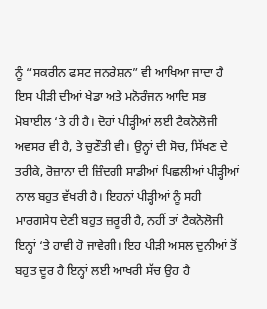ਨੂੰ “ਸਕਰੀਨ ਫਸਟ ਜਨਰੇਸ਼ਨ” ਵੀ ਆਖਿਆ ਜਾਦਾ ਹੈ ਇਸ ਪੀੜੀ ਦੀਆਂ ਖੇਡਾ ਅਤੇ ਮਨੋਰੰਜਨ ਆਦਿ ਸਭ ਮੋਬਾਈਲ ‘ਤੇ ਹੀ ਹੈ। ਦੋਹਾਂ ਪੀੜ੍ਹੀਆਂ ਲਈ ਟੈਕਨੋਲੋਜੀ ਅਵਸਰ ਵੀ ਹੈ, ਤੇ ਚੁਣੌਤੀ ਵੀ। ਉਨ੍ਹਾਂ ਦੀ ਸੋਚ, ਸਿੱਖਣ ਦੇ ਤਰੀਕੇ, ਰੋਜ਼ਾਨਾ ਦੀ ਜ਼ਿੰਦਗੀ ਸਾਡੀਆਂ ਪਿਛਲੀਆਂ ਪੀੜ੍ਹੀਆਂ ਨਾਲ ਬਹੁਤ ਵੱਖਰੀ ਹੈ। ਇਹਨਾਂ ਪੀੜ੍ਹੀਆਂ ਨੂੰ ਸਹੀ ਮਾਰਗਸੇਧ ਦੇਣੀ ਬਹੁਤ ਜ਼ਰੂਰੀ ਹੈ, ਨਹੀਂ ਤਾਂ ਟੈਕਨੋਲੋਜੀ ਇਨ੍ਹਾਂ ‘ਤੇ ਹਾਵੀ ਹੋ ਜਾਵੇਗੀ। ਇਹ ਪੀੜੀ ਅਸਲ ਦੁਨੀਆਂ ਤੋਂ ਬਹੁਤ ਦੂਰ ਹੈ ਇਨ੍ਹਾਂ ਲਈ ਆਖਰੀ ਸੱਚ ਉਹ ਹੈ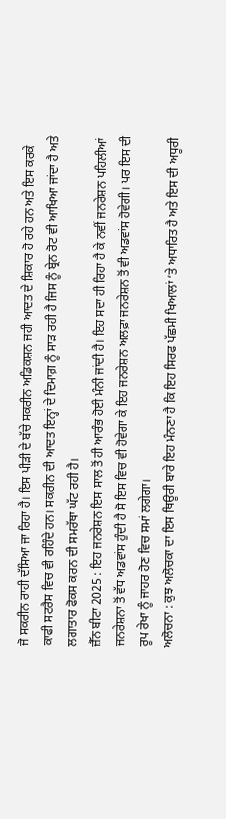ਜੋ ਸਕਰੀਨ ਰਾਹੀ ਦੱਸਿਆ ਜਾ ਰਿਹਾ ਹੈ। ਇਸ ਪੀੜੀ ਦੇ ਬੱਚੇ ਸਕਰੀਨ ਅਡਿਕਸ਼ਨ ਜਹੀ ਆਦਤ ਦੇ ਸ਼ਿਕਾਰ ਹੋ ਰਹੇ ਹਨ ਅਤੇ ਇਸ ਕਰਕੇ ਕਾਫੀ ਸਟਰੈਸ ਵਿਚ ਵੀ ਰਹਿੰਦੇ ਹਨ। ਸਕਰੀਨ ਦੀ ਆਦਤ ਇਨ੍ਹਾਂ ਦੇ ਦਿਮਾਗ਼ ਨੂੰ ਸਾੜ ਰਹੀ ਹੈ ਜਿਸ ਨੂੰ ਬ੍ਰੇਨ ਰੋਟ ਵੀ ਆਖਿਆ ਜਾਂਦਾ ਹੈ ਅਤੇ ਲਗਾਤਾਰ ਫੋਕਸ ਕਰਨ ਦੀ ਸਮਰੱਥਾ ਘੱਟ ਰਹੀ ਹੈ।
ਜ਼ੈੱਨ ਬੀਟਾ 2025 : ਇਹ ਜਨਰੇਸ਼ਨ ਇਸ ਸਾਲ ਤੋਂ ਹੀ ਆਰੰਭ ਹੋਈ ਮੰਨੀ ਜਾਂਦੀ ਹੈ। ਇਹ ਸਦਾ ਹੀ ਰਿਹਾ ਹੈ ਕੇ ਨਵੀਂ ਜਨਰੇਸ਼ਨ ਪਹਿਲੀਆਂ ਜਨਰੇਸ਼ਨਾ ਤੋਂ ਵੱਧ ਅਡਵਾਂਸ ਹੁੰਦੀ ਹੈ ਸੋ ਇਸ ਵਿਚ ਵੀ ਹੋਵੇਗਾ ਕੇ ਇਹ ਜਨਰੇਸ਼ਨ ਅਲਫ਼ਾ ਜਨਰੇਸ਼ਨ ਤੋਂ ਵੀ ਅਡਵਾਂਸ ਹੋਵੇਗੀ। ਪਰ ਇਸ ਦੀ ਰੂਪ ਰੇਖਾ ਨੂੰ ਜਾਹਰ ਹੋਣ ਵਿਚ ਸਮਾਂ ਲਗੇਗਾ।
ਅਲੋਚਨਾ : ਕੁਝ ਅਲੋਚਕਾ ਦਾ ਇਸ ਥਿਊਰੀ ਬਾਰੇ ਇਹ ਮੰਨਣਾ ਹੈ ਕਿ ਇਹ ਸਿਰਫ ਪੱਛਮੀ ਖਿਆਲਾਂ ‘ਤੇ ਅਧਾਰਿਤ ਹੈ ਅਤੇ ਇਸ ਦੀ ਅਧੂਰੀ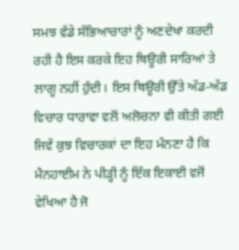ਸਮਝ ਵੱਡੇ ਸੱਭਿਆਚਾਰਾਂ ਨੂੰ ਅਣਦੇਖਾ ਕਰਦੀ ਰਹੀ ਹੈ ਇਸ ਕਰਕੇ ਇਹ ਥਿਊਰੀ ਸਾਰਿਆਂ ਤੇ ਲਾਗੂ ਨਹੀਂ ਹੁੰਦੀ। ਇਸ ਥਿਊਰੀ ਉੱਤੇ ਅੱਡ-ਅੱਡ ਵਿਚਾਰ ਧਾਰਾਵਾ ਵਲੋਂ ਅਲੋਚਨਾ ਵੀ ਕੀਤੀ ਗਈ ਜਿਵੇਂ ਕੁਝ ਵਿਚਾਰਕਾਂ ਦਾ ਇਹ ਮੰਨਣਾ ਹੈ ਕਿ ਮੈਨਹਾਈਮ ਨੇ ਪੀੜ੍ਹੀ ਨੂੰ ਇੱਕ ਇਕਾਈ ਵਜੋਂ ਵੇਖਿਆ ਹੈ ਜੋ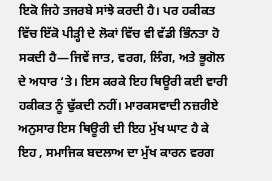ਇਕੋ ਜਿਹੇ ਤਜਰਬੇ ਸਾਂਝੇ ਕਰਦੀ ਹੈ। ਪਰ ਹਕੀਕਤ ਵਿੱਚ ਇੱਕੋ ਪੀੜ੍ਹੀ ਦੇ ਲੋਕਾਂ ਵਿੱਚ ਵੀ ਵੱਡੀ ਭਿੰਨਤਾ ਹੋ ਸਕਦੀ ਹੈ—ਜਿਵੇਂ ਜਾਤ, ਵਰਗ, ਲਿੰਗ, ਅਤੇ ਭੂਗੋਲ ਦੇ ਅਧਾਰ ‘ਤੇ। ਇਸ ਕਰਕੇ ਇਹ ਥਿਊਰੀ ਕਈ ਵਾਰੀ ਹਕੀਕਤ ਨੂੰ ਢੁੱਕਦੀ ਨਹੀਂ। ਮਾਰਕਸਵਾਦੀ ਨਜ਼ਰੀਏ ਅਨੁਸਾਰ ਇਸ ਥਿਊਰੀ ਦੀ ਇਹ ਮੁੱਖ ਘਾਟ ਹੈ ਕੇ ਇਹ , ਸਮਾਜਿਕ ਬਦਲਾਅ ਦਾ ਮੁੱਖ ਕਾਰਨ ਵਰਗ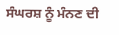ਸੰਘਰਸ਼ ਨੂੰ ਮੰਨਣ ਦੀ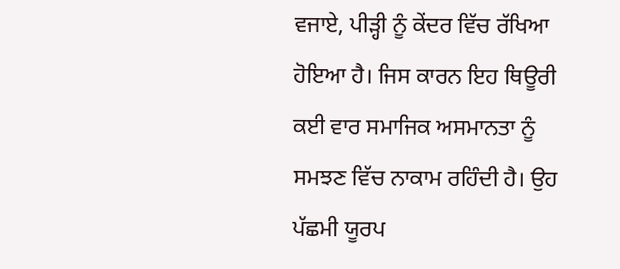ਵਜਾਏ, ਪੀੜ੍ਹੀ ਨੂੰ ਕੇਂਦਰ ਵਿੱਚ ਰੱਖਿਆ ਹੋਇਆ ਹੈ। ਜਿਸ ਕਾਰਨ ਇਹ ਥਿਊਰੀ ਕਈ ਵਾਰ ਸਮਾਜਿਕ ਅਸਮਾਨਤਾ ਨੂੰ ਸਮਝਣ ਵਿੱਚ ਨਾਕਾਮ ਰਹਿੰਦੀ ਹੈ। ਉਹ ਪੱਛਮੀ ਯੂਰਪ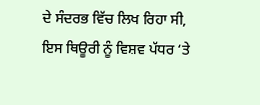ਦੇ ਸੰਦਰਭ ਵਿੱਚ ਲਿਖ ਰਿਹਾ ਸੀ, ਇਸ ਥਿਊਰੀ ਨੂੰ ਵਿਸ਼ਵ ਪੱਧਰ ‘ਤੇ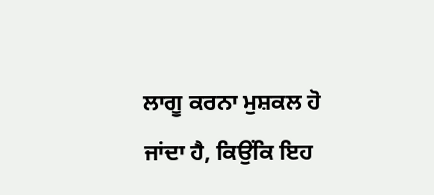ਲਾਗੂ ਕਰਨਾ ਮੁਸ਼ਕਲ ਹੋ ਜਾਂਦਾ ਹੈ, ਕਿਉਂਕਿ ਇਹ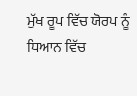ਮੁੱਖ ਰੂਪ ਵਿੱਚ ਯੋਰਪ ਨੂੰ ਧਿਆਨ ਵਿੱਚ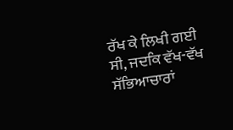ਰੱਖ ਕੇ ਲਿਖੀ ਗਈ ਸੀ, ਜਦਕਿ ਵੱਖ-ਵੱਖ ਸੱਭਿਆਚਾਰਾਂ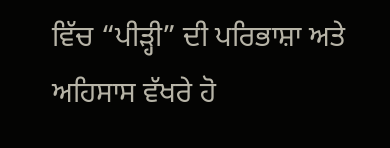ਵਿੱਚ “ਪੀੜ੍ਹੀ” ਦੀ ਪਰਿਭਾਸ਼ਾ ਅਤੇ ਅਹਿਸਾਸ ਵੱਖਰੇ ਹੋ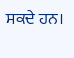ਸਕਦੇ ਹਨ।